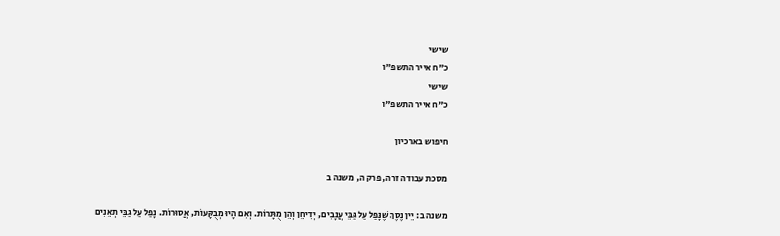שישי
כ"ח אייר התשפ"ו
שישי
כ"ח אייר התשפ"ו

חיפוש בארכיון

מסכת עבודה זרה, פרק ה, משנה ב

משנה ב: יֵין נֶסֶךְ שֶׁנָּפַל עַל גַּבֵּי עֲנָבִים, יְדִיחֵן וְהֵן מֻתָּרוֹת. וְאִם הָיוּ מְבֻקָּעוֹת, אֲסוּרוֹת. נָפַל עַל גַבֵּי תְאֵנִים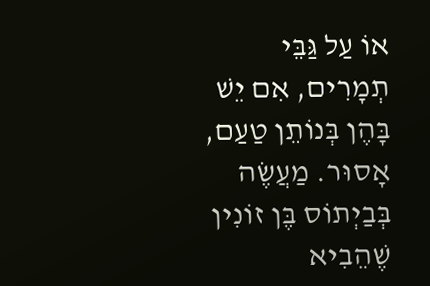אוֹ עַל גַּבֵּי תְמָרִים, אִם יֵשׁ בָּהֶן בְּנוֹתֵן טַעַם, אָסוּר. מַעֲשֶׂה בְּבַיְתוֹס בֶּן זוֹנִין שֶׁהֵבִיא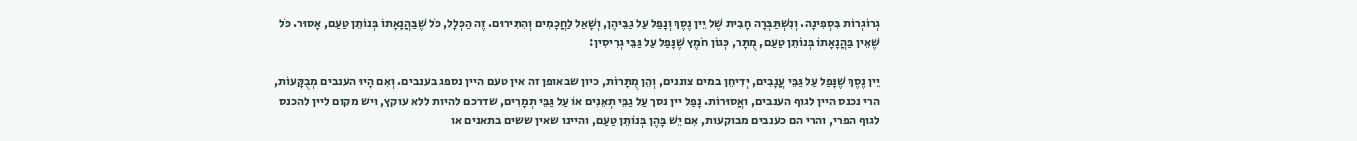גְרוֹגְרוֹת בִּסְפִינָה. וְנִשְׁתַּבְּרָה חָבִית שֶׁל יֵין נֶסֶךְ וְנָפַל עַל גַבֵּיהֶן, וְשָׁאַל לַחֲכָמִים וְהִתִּירוּם. זֶה הַכְּלָל, כֹּל שֶׁבַּהֲנָאָתוֹ בְּנוֹתֵן טַעַם, אָסוּר. כֹּל שֶׁאֵין בַּהֲנָאָתוֹ בְּנוֹתֵן טַעַם, מֻתָּר, כְּגוֹן חֹמֶץ שֶׁנָּפַל עַל גַּבֵּי גְרִיסִין:

יֵין נֶסֶךְ שֶׁנָּפַל עַל גַּבֵּי עֲנָבִים, יְדִיחֵן במים צוננים, וְהֵן מֻתָּרוֹת, כיון שבאופן זה אין טעם היין נספג בענבים. וְאִם הָיוּ הענבים מְבֻקָּעוֹת, הרי נכנס היין לגוף הענבים, ואֲסוּרוֹת. נָפַל יין נסך עַל גַבֵּי תְאֵנִים אוֹ עַל גַּבֵּי תְמָרִים, שדרכם להיות ללא עוקץ, ויש מקום ליין להכנס לגוף הפרי, והרי הם כענבים מבוקעות, אִם יֵשׁ בָּהֶן בְּנוֹתֵן טַעַם, והיינו שאין ששים בתאנים או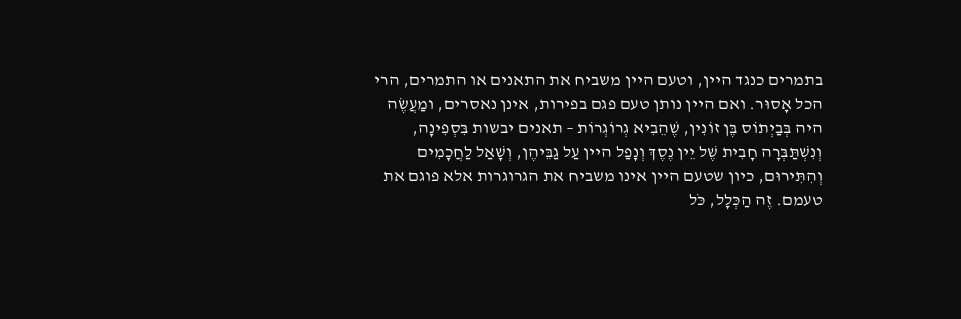בתמרים כנגד היין, וטעם היין משביח את התאנים או התמרים, הרי הכל אָסוּר. ואם היין נותן טעם פגם בפירות, אינן נאסרים, ומַעֲשֶׂה היה בְּבַיְתוֹס בֶּן זוֹנִין, שֶׁהֵבִיא גְרוֹגְרוֹת – תאנים יבשות בִּסְפִינָה, וְנִשְׁתַּבְּרָה חָבִית שֶׁל יֵין נֶסֶךְ וְנָפַל היין עַל גַבֵּיהֶן, וְשָׁאַל לַחֲכָמִים וְהִתִּירוּם, כיון שטעם היין אינו משביח את הגרוגרות אלא פוגם את טעמם. זֶה הַכְּלָל, כֹּל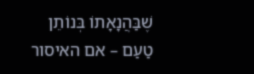שֶׁבַּהֲנָאָתוֹ בְּנוֹתֵן טַעַם – אם האיסור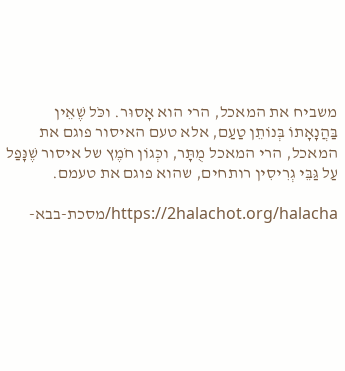משביח את המאכל, הרי הוא אָסוּר. וכֹּל שֶׁאֵין בַּהֲנָאָתוֹ בְּנוֹתֵן טַעַם, אלא טעם האיסור פוגם את המאכל, הרי המאכל מֻתָּר, וכְּגוֹן חֹמֶץ של איסור שֶׁנָּפַל עַל גַּבֵּי גְרִיסִין רותחים, שהוא פוגם את טעמם.

https://2halachot.org/halacha/מסכת-בבא-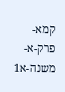קמא-פרק-א-משנה-א1